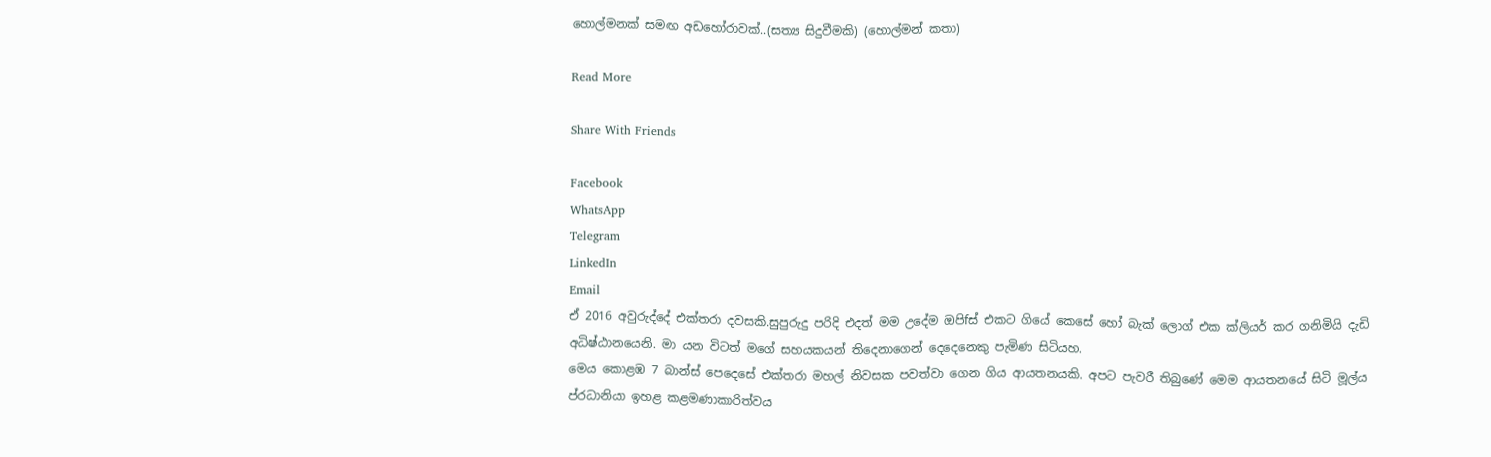හොල්මනක් සමඟ අඩහෝරාවක්..(සත්‍ය සිදුවීමකි) (හොල්මන් කතා)

Read More

Share With Friends

Facebook
WhatsApp
Telegram
LinkedIn
Email
ඒ 2016 අවුරුද්දේ එක්තරා දවසකි.සුපුරුදු පරිදි එදත් මම උදේම ඔපිfස් එකට ගියේ කෙසේ හෝ බැක් ලොග් එක ක්ලියර් කර ගනිමියි දැඩි අධිෂ්ඨානයෙනි. මා යන විටත් මගේ සහයකයන් තිදෙනාගෙන් දෙදෙනෙකු පැමිණ සිටියහ.
මෙය කොළඹ 7 බාන්ස් පෙදෙසේ එක්තරා මහල් නිවසක පවත්වා ගෙන ගිය ආයතනයකි. අපට පැවරී තිබුණේ මෙම ආයතනයේ සිටි මූල්ය ප්රධානියා ඉහළ කළමණාකාරිත්වය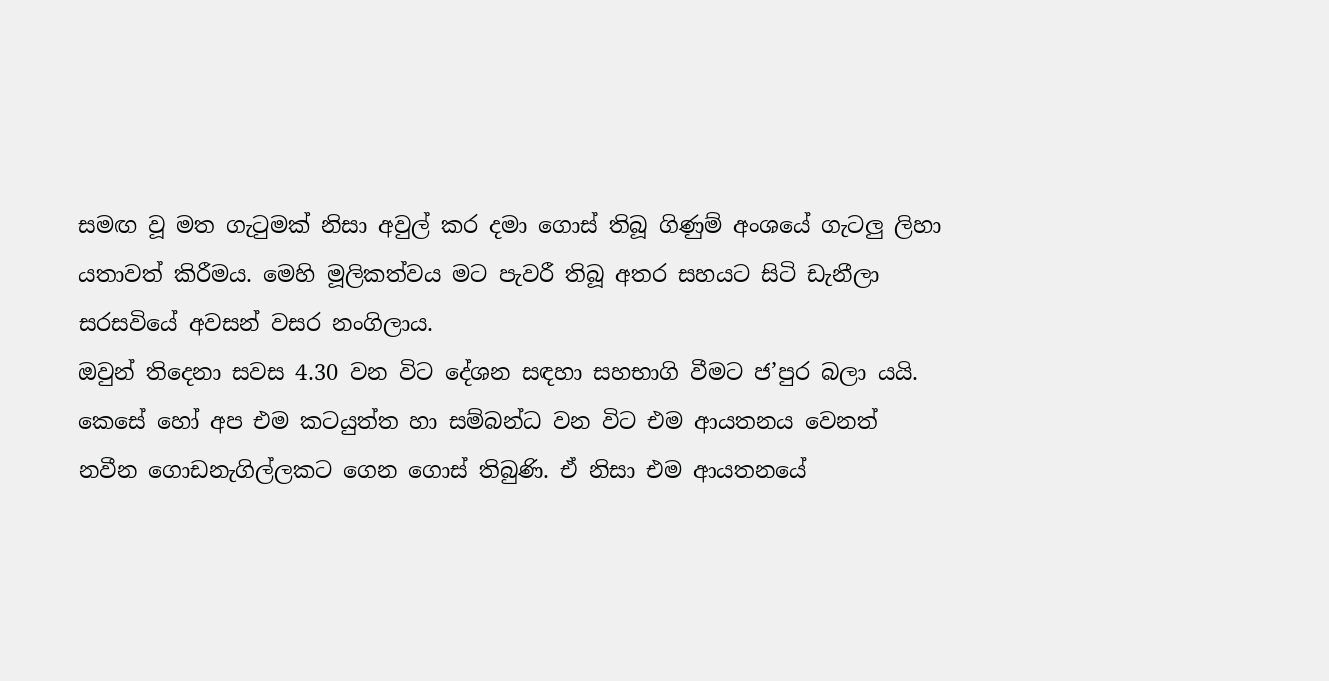සමඟ වූ මත ගැටුමක් නිසා අවුල් කර දමා ගොස් තිබූ ගිණුම් අංශයේ ගැටලු ලිහා යතාවත් කිරීමය. මෙහි මූලිකත්වය මට පැවරී තිබූ අතර සහයට සිටි ඩැනීලා සරසවියේ අවසන් වසර නංගිලාය.
ඔවුන් තිදෙනා සවස 4.30 වන විට දේශන සඳහා සහභාගි වීමට ජ’පුර බලා යයි.
කෙසේ හෝ අප එම කටයුත්ත හා සම්බන්ධ වන විට එම ආයතනය වෙනත් නවීන ගොඩනැගිල්ලකට ගෙන ගොස් තිබුණි. ඒ නිසා එම ආයතනයේ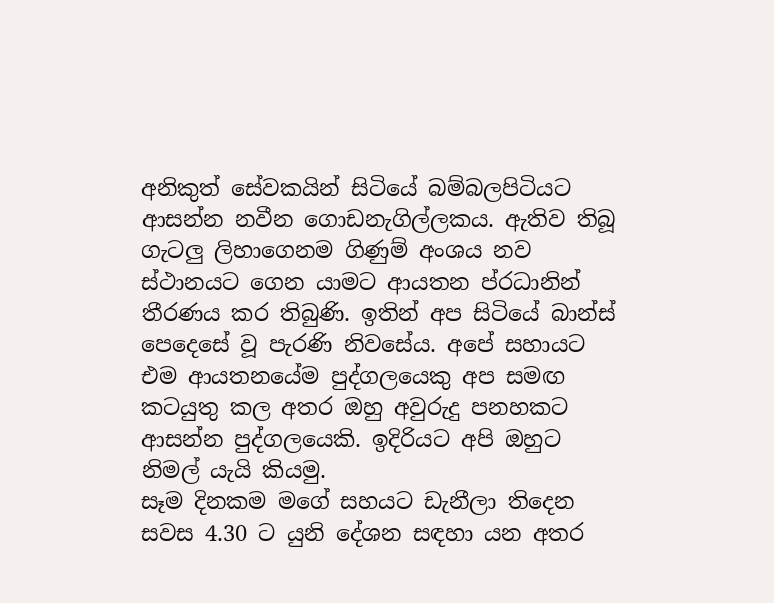අනිකුත් සේවකයින් සිටියේ බම්බලපිටියට ආසන්න නවීන ගොඩනැගිල්ලකය. ඇතිව තිබූ ගැටලු ලිහාගෙනම ගිණුම් අංශය නව ස්ථානයට ගෙන යාමට ආයතන ප්රධානින් තීරණය කර තිබුණි. ඉතින් අප සිටියේ බාන්ස් පෙදෙසේ වූ පැරණි නිවසේය. අපේ සහායට එම ආයතනයේම පුද්ගලයෙකු අප සමඟ කටයුතු කල අතර ඔහු අවුරුදු පනහකට ආසන්න පුද්ගලයෙකි. ඉදිරියට අපි ඔහුට නිමල් යැයි කියමු.
සෑම දිනකම මගේ සහයට ඩැනීලා තිදෙන සවස 4.30 ට යුනි දේශන සඳහා යන අතර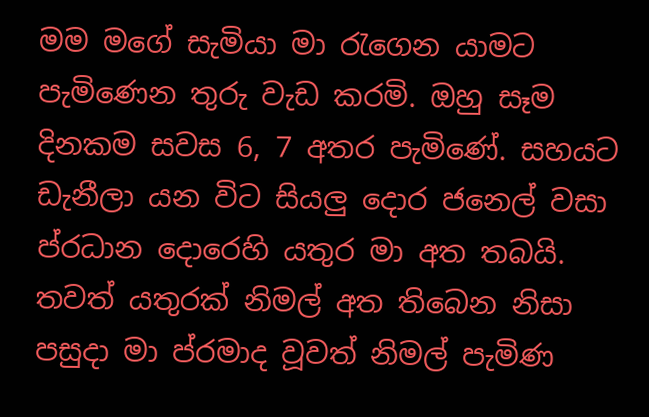මම මගේ සැමියා මා රැගෙන යාමට පැමිණෙන තුරු වැඩ කරමි. ඔහු සෑම දිනකම සවස 6, 7 අතර පැමිණේ. සහයට ඩැනීලා යන විට සියලු දොර ජනෙල් වසා ප්රධාන දොරෙහි යතුර මා අත තබයි. තවත් යතුරක් නිමල් අත තිබෙන නිසා පසුදා මා ප්රමාද වූවත් නිමල් පැමිණ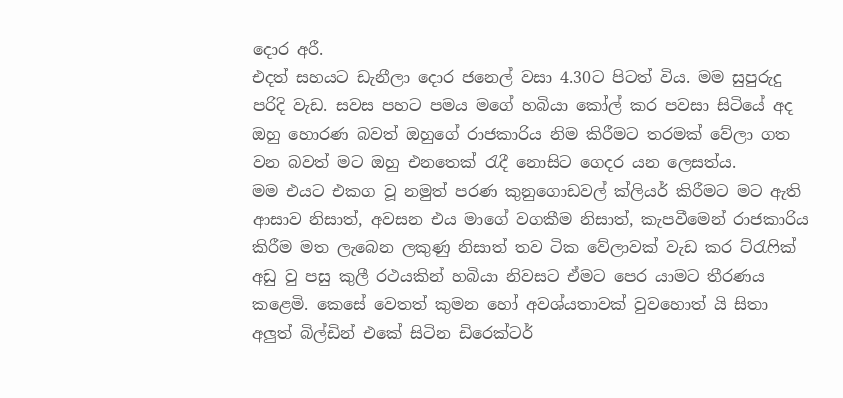දොර අරී.
එදත් සහයට ඩැනීලා දොර ජනෙල් වසා 4.30ට පිටත් විය. මම සුපුරුදු පරිදි වැඩ. සවස පහට පමය මගේ හබියා කෝල් කර පවසා සිටියේ අද ඔහු හොරණ බවත් ඔහුගේ රාජකාරිය නිම කිරීමට තරමක් වේලා ගත වන බවත් මට ඔහු එනතෙක් රැදී නොසිට ගෙදර යන ලෙසත්ය.
මම එයට එකග වූ නමුත් පරණ කුනුගොඩවල් ක්ලියර් කිරීමට මට ඇති ආසාව නිසාත්, අවසන එය මාගේ වගකීම නිසාත්, කැපවීමෙන් රාජකාරිය කිරීම මත ලැබෙන ලකුණු නිසාත් තව ටික වේලාවක් වැඩ කර ට්රැෆික් අඩු වු පසු කුලී රථයකින් හබියා නිවසට ඒමට පෙර යාමට තීරණය කළෙමි. කෙසේ වෙතත් කුමන හෝ අවශ්යතාවක් වුවහොත් යි සිතා අලුත් බිල්ඩින් එකේ සිටින ඩිරෙක්ටර්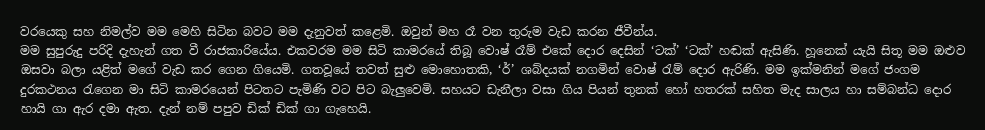වරයෙකු සහ නිමල්ව මම මෙහි සිටින බවට මම දැනුවත් කළෙමි. ඔවුන් මහ රෑ වන තුරුම වැඩ කරන ජීවීන්ය.
මම සුපුරුදු පරිදි දැහැන් ගත වී රාජකාරියේය. එකවරම මම සිටි කාමරයේ තිබූ වොෂ් රෑම් එකේ දොර දෙසින් ‘ටක්’ ‘ටක්’ හඬක් ඇසිණි. හූනෙක් යැයි සිතූ මම ඔළුව ඔසවා බලා යළිත් මගේ වැඩ කර ගෙන ගියෙමි. ගතවූයේ තවත් සුළු මොහොතකි, ‘ර්’ ශබ්දයක් නගමින් වොෂ් රැම් දොර ඇරිණි. මම ඉක්මනින් මගේ ජංගම දුරකථනය රැගෙන මා සිටි කාමරයෙන් පිටතට පැමිණි වට පිට බැලුවෙමි. සහයට ඩැනීලා වසා ගිය පියන් තුනක් හෝ හතරක් සහිත මැද සාලය හා සම්බන්ධ දොර හායි ගා ඇර දමා ඇත. දැන් නම් පපුව ඩික් ඩික් ගා ගැහෙයි.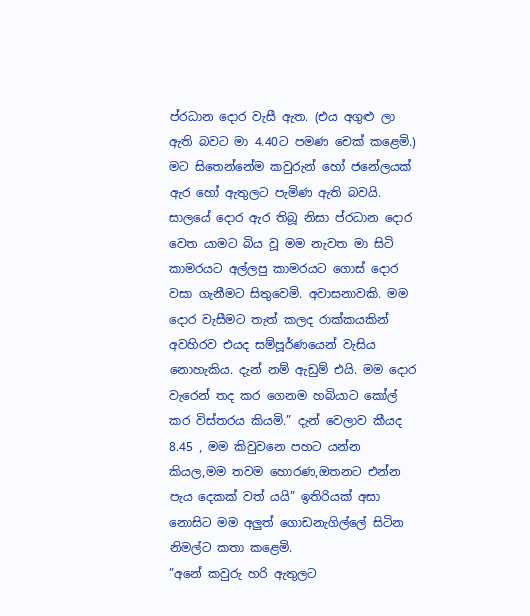ප්රධාන දොර වැසී ඇත. (එය අගුළු ලා ඇති බවට මා 4.40ට පමණ චෙක් කළෙමි.)
මට සිතෙන්නේම කවුරුන් හෝ ජනේලයක් ඇර හෝ ඇතුලට පැමිණ ඇති බවයි. සාලයේ දොර ඇර තිබූ නිසා ප්රධාන දොර වෙත යාමට බිය වූ මම නැවත මා සිටි කාමරයට අල්ලපු කාමරයට ගොස් දොර වසා ගැනීමට සිතුවෙමි. අවාසනාවකි. මම දොර වැසීමට තැත් කලද රාක්කයකින් අවහිරව එයද සම්පූර්ණයෙන් වැසිය නොහැකිය. දැන් නම් ඇඩුම් එයි. මම දොර වැරෙන් තද කර ගෙනම හබියාට කෝල් කර විස්තරය කියමි.” දැන් වෙලාව කීයද 8.45 , මම කිවුවනෙ පහට යන්න කියල,මම තවම හොරණ,ඔතනට එන්න පැය දෙකක් වත් යයි” ඉතිරියක් අසා නොසිට මම අලුත් ගොඩනැගිල්ලේ සිටින නිමල්ට කතා කළෙමි.
”අනේ කවුරු හරි ඇතුලට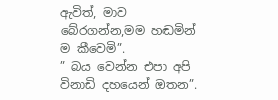ඇවිත්, මාව බේරගන්න,මම හඬමින් ම කීවෙමි”.
” බය වෙන්න එපා අපි විනාඩි දහයෙන් ඔතන”.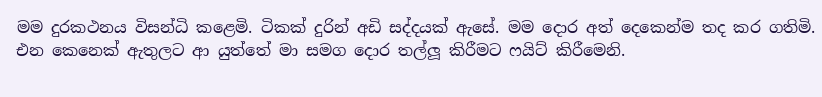මම දුරකථනය විසන්ධි කළෙමි. ටිකක් දුරින් අඩි සද්දයක් ඇසේ. මම දොර අත් දෙකෙන්ම තද කර ගතිමි. එන කෙනෙක් ඇතුලට ආ යුත්තේ මා සමග දොර තල්ලූ කිරීමට ෆයිට් කිරීමෙනි.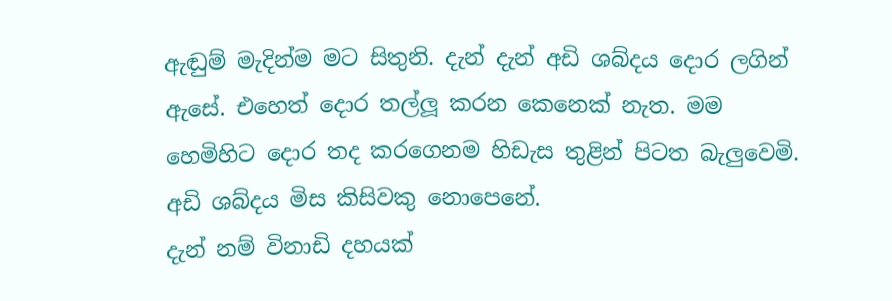ඇඬුම් මැදින්ම මට සිතුනි. දැන් දැන් අඩි ශබ්දය දොර ලගින් ඇසේ. එහෙත් දොර තල්ලූ කරන කෙනෙක් නැත. මම හෙමිහිට දොර තද කරගෙනම හිඩැස තුළින් පිටත බැලුවෙමි. අඩි ශබ්දය මිස කිසිවකු නොපෙනේ.
දැන් නම් විනාඩි දහයක්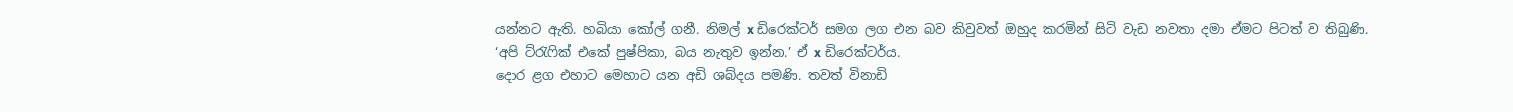යන්නට ඇති. හබියා කෝල් ගනී. නිමල් x ඩිරෙක්ටර් සමග ලග එන බව කිවුවත් ඔහුද කරමින් සිටි වැඩ නවතා දමා ඒමට පිටත් ව තිබුණි.
‘අපි ට්රැෆික් එකේ පුෂ්පිකා, බය නැතුව ඉන්න.’ ඒ x ඩිරෙක්ටර්ය.
දොර ළග එහාට මෙහාට යන අඩි ශබ්දය පමණි. තවත් විනාඩි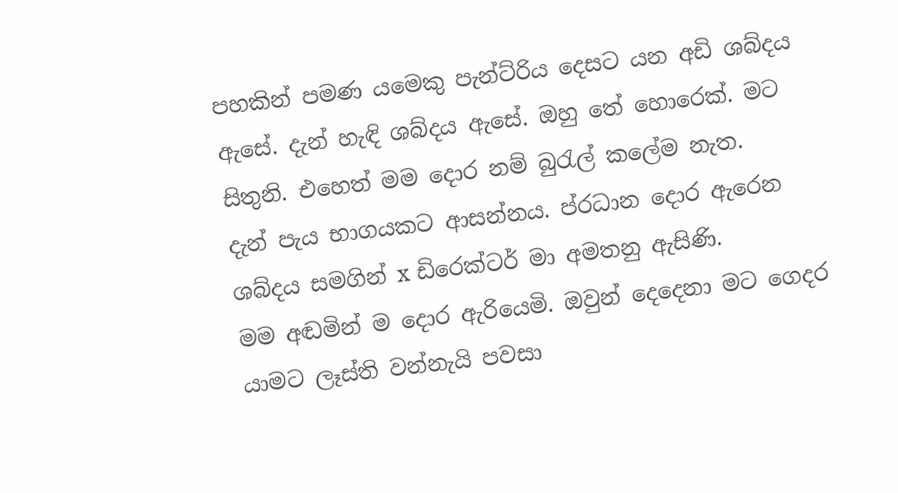පහකින් පමණ යමෙකු පැන්ට්රිය දෙසට යන අඩි ශබ්දය ඇසේ. දැන් හැඳි ශබ්දය ඇසේ. ඔහු තේ හොරෙක්. මට සිතුනි. එහෙත් මම දොර නම් බුරැල් කලේම නැත.
දැන් පැය භාගයකට ආසන්නය. ප්රධාන දොර ඇරෙන ශබ්දය සමගින් x ඩිරෙක්ටර් මා අමතනු ඇසිණි.
මම අඬමින් ම දොර ඇරියෙමි. ඔවුන් දෙදෙනා මට ගෙදර යාමට ලෑස්ති වන්නැයි පවසා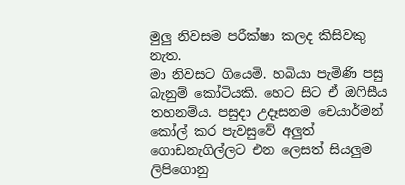මුලු නිවසම පරීක්ෂා කලද කිසිවකු නැත.
මා නිවසට ගියෙමි. හබියා පැමිණි පසු බැනුම් කෝටියකි. හෙට සිට ඒ ඔෆිසීය තහනම්ය. පසුදා උදෑසනම චෙයාර්මන් කෝල් කර පැවසුවේ අලුත් ගොඩනැගිල්ලට එන ලෙසත් සියලුම ලිපිගොනු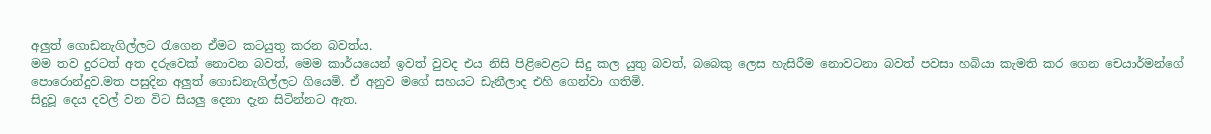අලුත් ගොඩනැගිල්ලට රැගෙන ඒමට කටයුතු කරන බවත්ය.
මම තව දුරටත් අත දරුවෙක් නොවන බවත්, මෙම කාර්යයෙන් ඉවත් වුවද එය නිසි පිළිවෙළට සිදු කල යුතු බවත්, බබෙකු ලෙස හැසිරීම නොවටනා බවත් පවසා හබියා කැමති කර ගෙන චෙයාර්මන්ගේ පොරොන්දුව.මත පසුදින අලුත් ගොඩනැගිල්ලට ගියෙමි. ඒ අනුව මගේ සහයට ඩැනීලාද එහි ගෙන්වා ගතිමි.
සිදුවූ දෙය දවල් වන විට සියලු දෙනා දැන සිටින්නට ඇත.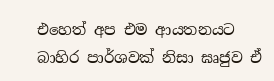එහෙත් අප එම ආයතනයට බාහිර පාර්ශවක් නිසා ඝෘජුව ඒ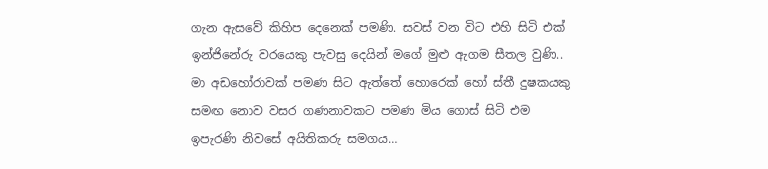ගැන ඇසවේ කිහිප දෙනෙක් පමණි. සවස් වන විට එහි සිටි එක් ඉන්ජිනේරු වරයෙකු පැවසු දෙයින් මගේ මුළු ඇගම සීතල වුණි..
මා අඩහෝරාවක් පමණ සිට ඇත්තේ හොරෙක් හෝ ස්තී දුෂකයකු සමඟ නොව වසර ගණනාවකට පමණ මිය ගොස් සිටි එම ඉපැරණි නිවසේ අයිතිකරු සමගය…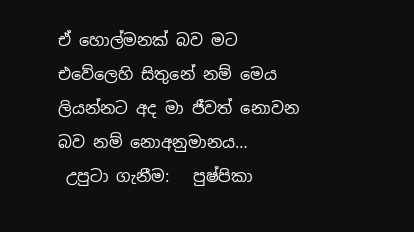ඒ හොල්මනක් බව මට එවේලෙහි සිතුනේ නම් මෙය ලියන්නට අද මා ජීවත් නොවන බව නම් නොඅනුමානය…
 උපුටා ගැනීම:   පුෂ්පිකා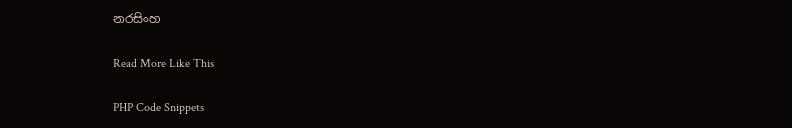නරසිංහ

Read More Like This

PHP Code Snippets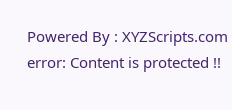Powered By : XYZScripts.com
error: Content is protected !!